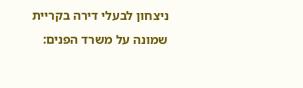ניצחון לבעלי דירה בקריית שמונה על משרד הפנים: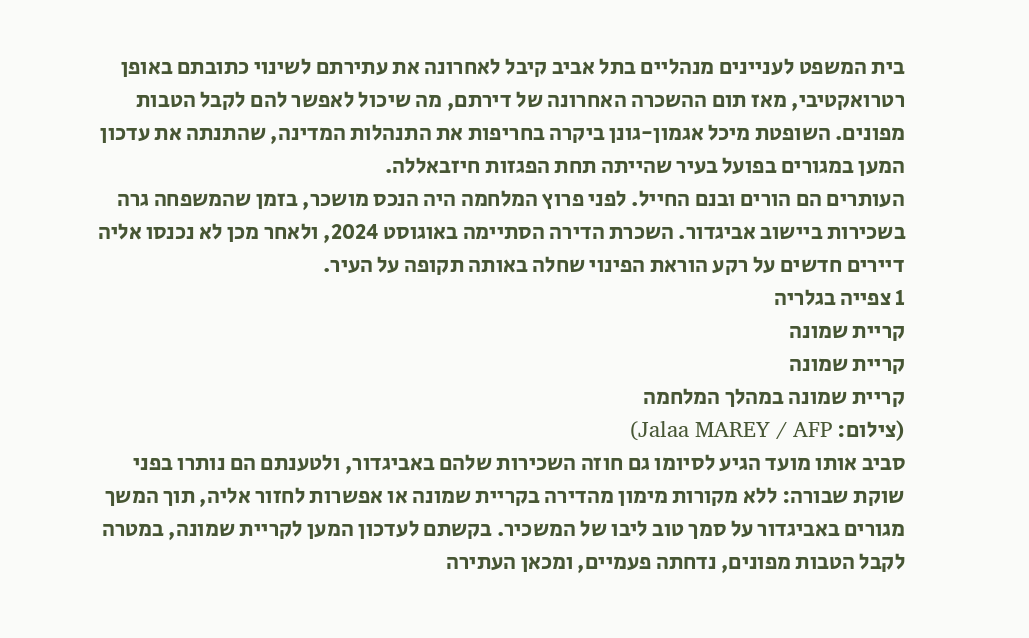בית המשפט לעניינים מנהליים בתל אביב קיבל לאחרונה את עתירתם לשינוי כתובתם באופן רטרואקטיבי, מאז תום ההשכרה האחרונה של דירתם, מה שיכול לאפשר להם לקבל הטבות מפונים. השופטת מיכל אגמון-גונן ביקרה בחריפות את התנהלות המדינה, שהתנתה את עדכון המען במגורים בפועל בעיר שהייתה תחת הפגזות חיזבאללה.
העותרים הם הורים ובנם החייל. לפני פרוץ המלחמה היה הנכס מושכר, בזמן שהמשפחה גרה בשכירות ביישוב אביגדור. השכרת הדירה הסתיימה באוגוסט 2024, ולאחר מכן לא נכנסו אליה דיירים חדשים על רקע הוראת הפינוי שחלה באותה תקופה על העיר.
1 צפייה בגלריה
קריית שמונה
קריית שמונה
קריית שמונה במהלך המלחמה
(צילום: Jalaa MAREY / AFP)
סביב אותו מועד הגיע לסיומו גם חוזה השכירות שלהם באביגדור, ולטענתם הם נותרו בפני שוקת שבורה: ללא מקורות מימון מהדירה בקריית שמונה או אפשרות לחזור אליה, תוך המשך מגורים באביגדור על סמך טוב ליבו של המשכיר. בקשתם לעדכון המען לקריית שמונה, במטרה לקבל הטבות מפונים, נדחתה פעמיים, ומכאן העתירה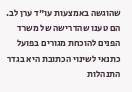שהוגשה באמצעות עו"ד ערן לב.
הם טענו שהדרישה של משרד הפנים להוכחת מגורים בפועל כתנאי לשינוי הכתובת היא בגדר התנהלות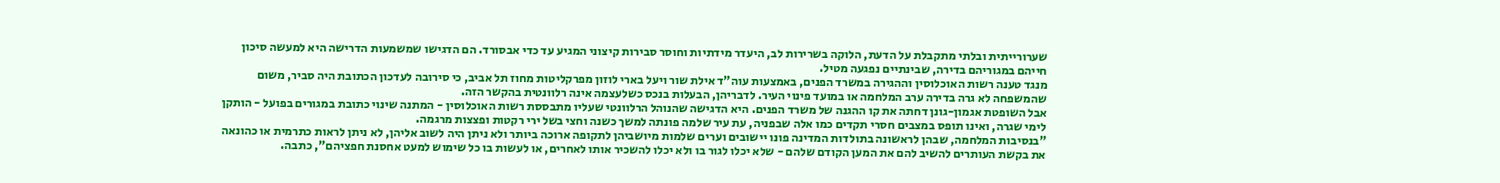שערורייתית ובלתי מתקבלת על הדעת, הלוקה בשרירות לב, היעדר מידתיות וחוסר סבירות קיצוני המגיע עד כדי אבסורד. הם הדגישו שמשמעות הדרישה היא למעשה סיכון חייהם במגוריהם בדירה, שבינתיים נפגעה מטיל.
מנגד טענה רשות האוכלוסין וההגירה במשרד הפנים, באמצעות עוה"ד אילת שור ויעל בארי לוזון מפרקליטות מחוז תל אביב, כי סירובה לעדכון הכתובת היה סביר, משום שהמשפחה לא גרה בדירה ערב המלחמה או במועד פינוי העיר. לדבריהן, הבעלות בנכס כשלעצמה אינה רלוונטית בהקשר הזה.
אבל השופטת אגמון-גונן דחתה את קו ההגנה של משרד הפנים. היא הדגישה שהנוהל הרלוונטי שעליו מתבססת רשות האוכלוסין - המתנה שינוי כתובת במגורים בפועל - הותקן לימי שגרה, ואינו תופס במצבים חסרי תקדים כמו אלה שבפניה, עת עיר שלמה פונתה למשך כשנה וחצי בשל ירי רקטות ופצצות מרגמה.
"בנסיבות המלחמה, שבהן לראשונה בתולדות המדינה פונו יישובים וערים שלמות מיושביהן לתקופה ארוכה ביותר ולא ניתן היה לשוב אליהן, לא ניתן לראות כתרמית או כהונאה את בקשת העותרים להשיב להם את המען הקודם שלהם - שלא יכלו לגור בו ולא יכלו להשכיר אותו לאחרים, או לעשות בו כל שימוש למעט אחסנת חפציהם", כתבה.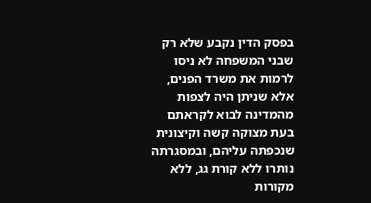בפסק הדין נקבע שלא רק שבני המשפחה לא ניסו לרמות את משרד הפנים, אלא שניתן היה לצפות מהמדינה לבוא לקראתם בעת מצוקה קשה וקיצונית שנכפתה עליהם, ובמסגרתה נותרו ללא קורת גג, ללא מקורות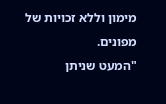מימון וללא זכויות של מפונים.
"המעט שניתן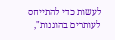לעשות כדי להתייחס לעותרים בהוגנות",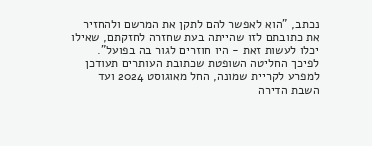נכתב, "הוא לאפשר להם לתקן את המרשם ולהחזיר את כתובתם לזו שהייתה בעת שחזרה לחזקתם, שאילו יכלו לעשות זאת - היו חוזרים לגור בה בפועל".
לפיכך החליטה השופטת שכתובת העותרים תעודכן למפרע לקריית שמונה, החל מאוגוסט 2024 ועד השבת הדירה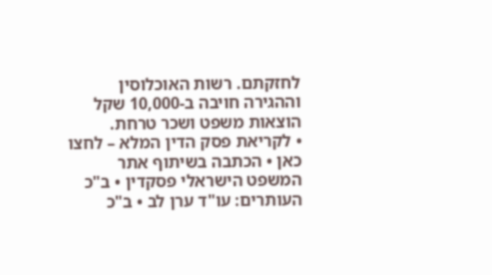לחזקתם. רשות האוכלוסין וההגירה חויבה ב-10,000 שקל הוצאות משפט ושכר טרחת.
• לקריאת פסק הדין המלא – לחצו כאן • הכתבה בשיתוף אתר המשפט הישראלי פסקדין • ב"כ העותרים: עו"ד ערן לב • ב"כ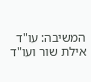המשיבה: עו"ד אילת שור ועו"ד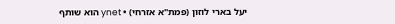יעל בארי לוזון (פמת"א אזרחי) • ynet הוא שותף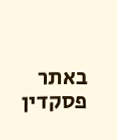באתר פסקדין